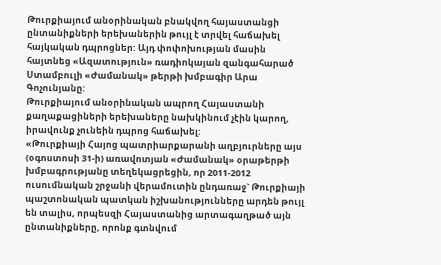Թուրքիայում անօրինական բնակվող հայաստանցի ընտանիքների երեխաներին թույլ է տրվել հաճախել հայկական դպրոցներ: Այդ փոփոխության մասին հայտնեց «Ազատություն» ռադիոկայան զանգահարած Ստամբուլի «Ժամանակ» թերթի խմբագիր Արա Գոչունյանը:
Թուրքիայում անօրինական ապրող Հայաստանի քաղաքացիների երեխաները նախկինում չէին կարող, իրավունք չունեին դպրոց հաճախել:
«Թուրքիայի Հայոց պատրիարքարանի աղբյուրները այս (օգոստոսի 31-ի) առավոտյան «Ժամանակ» օրաթերթի խմբագրությանը տեղեկացրեցին, որ 2011-2012 ուսումնական շրջանի վերամուտին ընդառաջ` Թուրքիայի պաշտոնական պատկան իշխանությունները արդեն թույլ են տալիս, որպեսզի Հայաստանից արտագաղթած այն ընտանիքները, որոնք գտնվում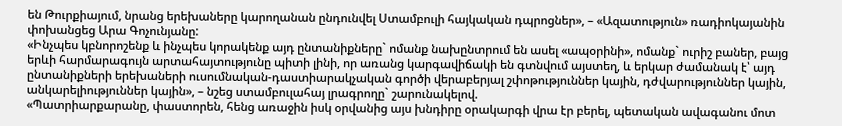են Թուրքիայում, նրանց երեխաները կարողանան ընդունվել Ստամբուլի հայկական դպրոցներ», – «Ազատություն» ռադիոկայանին փոխանցեց Արա Գոչունյանը:
«Ինչպես կբնորոշենք և ինչպես կորակենք այդ ընտանիքները` ոմանք նախընտրում են ասել «ապօրինի», ոմանք` ուրիշ բաներ, բայց երևի հարմարագույն արտահայտությունը պիտի լինի, որ առանց կարգավիճակի են գտնվում այստեղ, և երկար ժամանակ է՝ այդ ընտանիքների երեխաների ուսումնական-դաստիարակչական գործի վերաբերյալ շփոթություններ կային, դժվարություններ կային, անկարելիություններ կային», – նշեց ստամբուլահայ լրագրողը` շարունակելով.
«Պատրիարքարանը, փաստորեն, հենց առաջին իսկ օրվանից այս խնդիրը օրակարգի վրա էր բերել, պետական ավագանու մոտ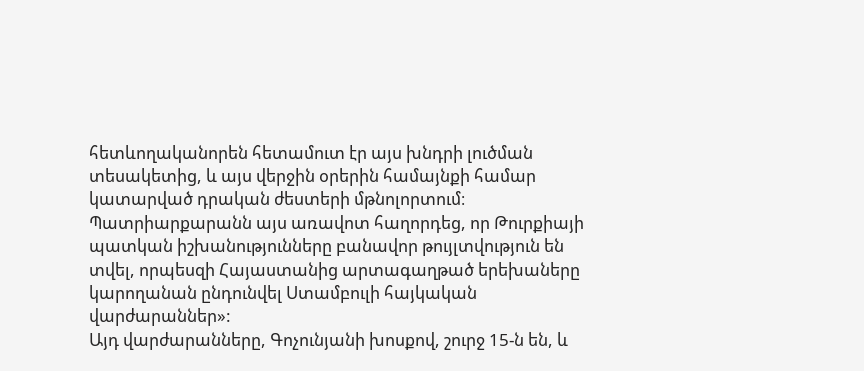հետևողականորեն հետամուտ էր այս խնդրի լուծման տեսակետից, և այս վերջին օրերին համայնքի համար կատարված դրական ժեստերի մթնոլորտում։
Պատրիարքարանն այս առավոտ հաղորդեց, որ Թուրքիայի պատկան իշխանությունները բանավոր թույլտվություն են տվել, որպեսզի Հայաստանից արտագաղթած երեխաները կարողանան ընդունվել Ստամբուլի հայկական վարժարաններ»:
Այդ վարժարանները, Գոչունյանի խոսքով, շուրջ 15-ն են, և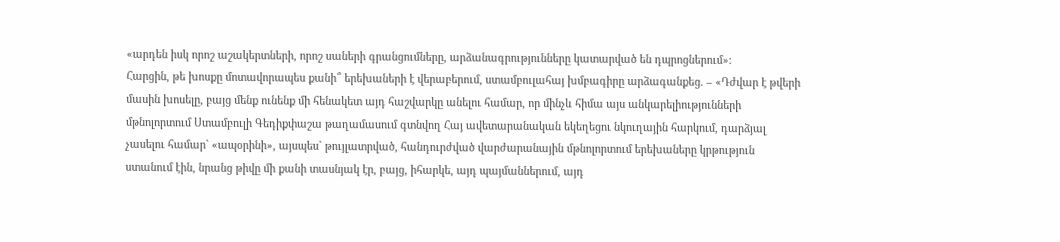«արդեն իսկ որոշ աշակերտների, որոշ սաների գրանցումները, արձանագրությունները կատարված են դպրոցներում»:
Հարցին, թե խոսքը մոտավորապես քանի՞ երեխաների է վերաբերում, ստամբուլահայ խմբագիրը արձագանքեց. – «Դժվար է թվերի մասին խոսելը, բայց մենք ունենք մի հենակետ այդ հաշվարկը անելու համար, որ մինչև հիմա այս անկարելիությունների մթնոլորտում Ստամբուլի Գեդիքփաշա թաղամասում գտնվող Հայ ավետարանական եկեղեցու նկուղային հարկում, դարձյալ չասելու համար` «ապօրինի», այսպես` թույլատրված, հանդուրժված վարժարանային մթնոլորտում երեխաները կրթություն ստանում էին, նրանց թիվը մի քանի տասնյակ էր, բայց, իհարկե, այդ պայմաններում, այդ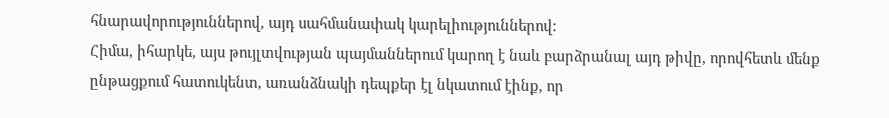հնարավորություններով, այդ սահմանափակ կարելիություններով:
Հիմա, իհարկե, այս թույլտվության պայմաններում կարող է նաև բարձրանալ այդ թիվը, որովհետև մենք ընթացքում հատուկենտ, առանձնակի դեպքեր էլ նկատում էինք, որ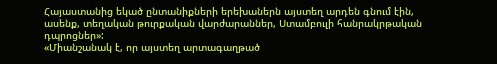Հայաստանից եկած ընտանիքների երեխաներն այստեղ արդեն գնում էին, ասենք, տեղական թուրքական վարժարաններ, Ստամբուլի հանրակրթական դպրոցներ»:
«Միանշանակ է, որ այստեղ արտագաղթած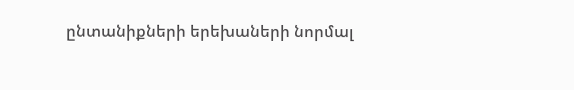ընտանիքների երեխաների նորմալ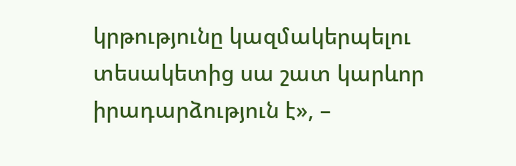կրթությունը կազմակերպելու տեսակետից սա շատ կարևոր իրադարձություն է», –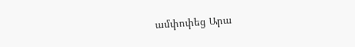ամփոփեց Արա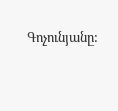Գոչունյանը: